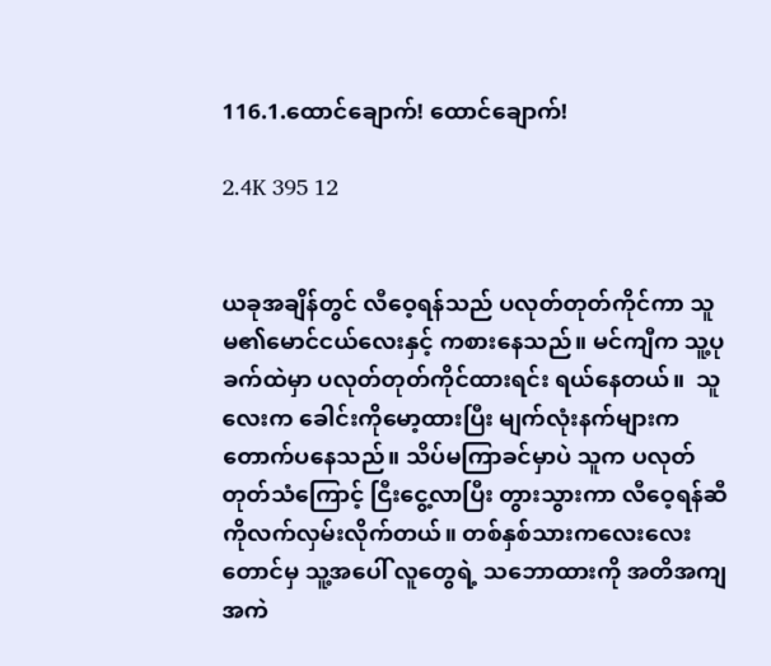116.1.ထောင်ချောက်! ထောင်ချောက်!

2.4K 395 12


ယခုအချိန်တွင် လီဝေ့ရန်သည် ပလုတ်တုတ်ကိုင်ကာ သူမ၏မောင်ငယ်လေးနှင့် ကစားနေသည်။ မင်ကျီက သူ့ပုခက်ထဲမှာ ပလုတ်တုတ်ကိုင်ထားရင်း ရယ်နေတယ်။  သူလေးက ခေါင်းကိုမော့ထားပြီး မျက်လုံးနက်များက တောက်ပနေသည်။ သိပ်မကြာခင်မှာပဲ သူက ပလုတ်တုတ်သံကြောင့် ငြီးငွေ့လာပြီး တွားသွားကာ လီဝေ့ရန်ဆီကိုလက်လှမ်းလိုက်တယ်။ တစ်နှစ်သားကလေးလေးတောင်မှ သူ့အပေါ် လူတွေရဲ့ သဘောထားကို အတိအကျအကဲ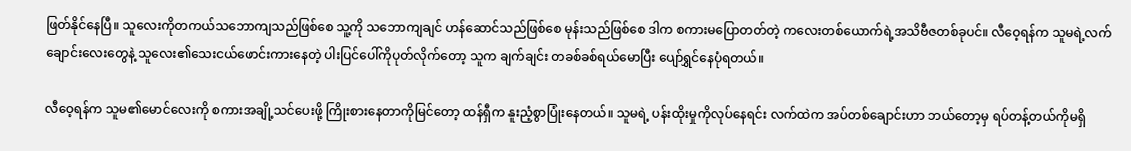ဖြတ်နိုင်နေပြီ။ သူလေးကိုတကယ်သဘောကျသည်ဖြစ်စေ သူ့ကို သဘောကျချင် ဟန်ဆောင်သည်ဖြစ်စေ မုန်းသည်ဖြစ်စေ ဒါက စကားမပြောတတ်တဲ့ ကလေးတစ်ယောက်ရဲ့အသိဗီဇတစ်ခုပင်။ လီဝေ့ရန်က သူမရဲ့လက်ချောင်းလေးတွေနဲ့ သူလေး၏သေးငယ်ဖောင်းကားနေတဲ့ ပါးပြင်ပေါ်ကိုပုတ်လိုက်တော့ သူက ချက်ချင်း တခစ်ခစ်ရယ်မောပြီး ပျော်ရွှင်နေပုံရတယ်။

လီဝေ့ရန်က သူမ၏မောင်လေးကို စကားအချို့သင်ပေးဖို့ ကြိုးစားနေတာကိုမြင်တော့ ထန်ရှီက နူးညံ့စွာပြုံးနေတယ်။ သူမရဲ့ ပန်းထိုးမှုကိုလုပ်နေရင်း လက်ထဲက အပ်တစ်ချောင်းဟာ ဘယ်တော့မှ ရပ်တန့်တယ်ကိုမရှိ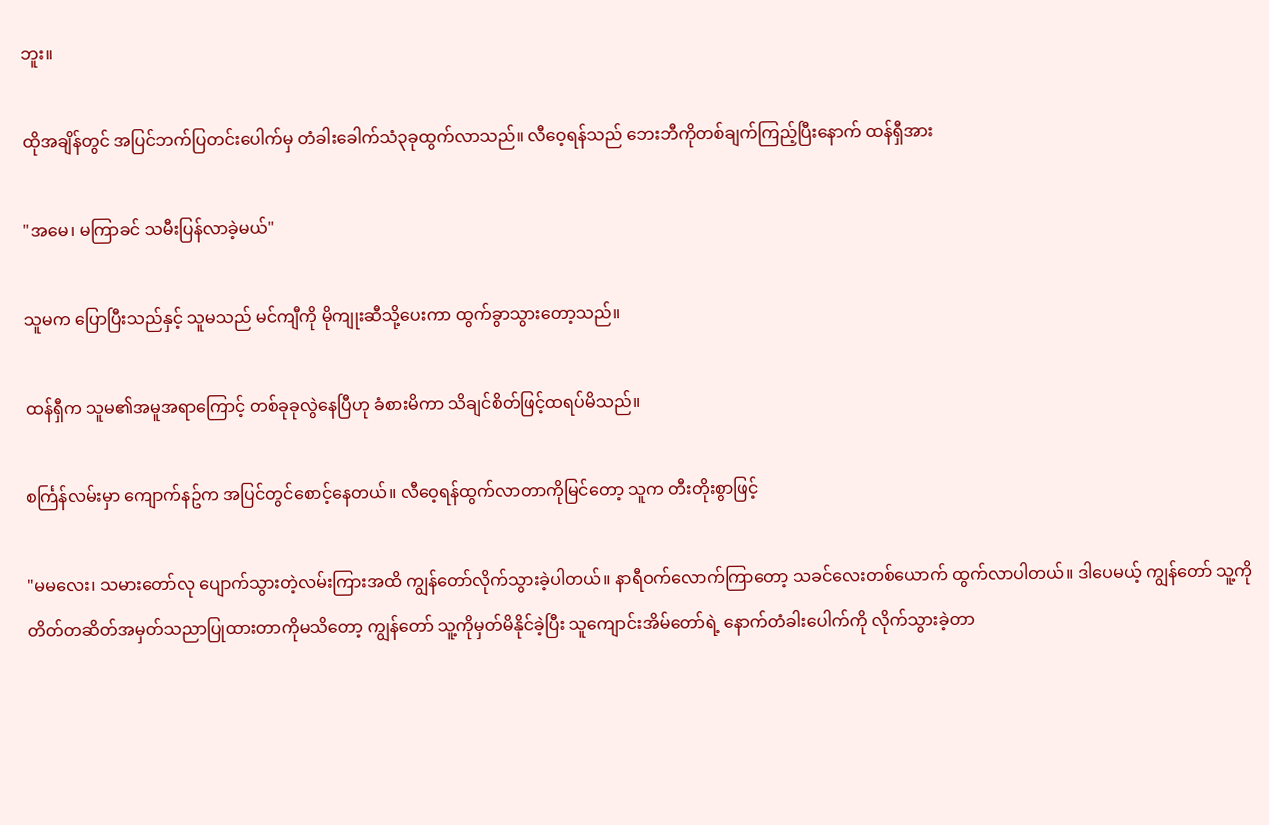ဘူး။

ထိုအချိန်တွင် အပြင်ဘက်ပြတင်းပေါက်မှ တံခါးခေါက်သံ၃ခုထွက်လာသည်။ လီဝေ့ရန်သည် ဘေးဘီကိုတစ်ချက်ကြည့်ပြီးနောက် ထန်ရှီအား

"အမေ၊ မကြာခင် သမီးပြန်လာခဲ့မယ်"

သူမက ပြောပြီးသည်နှင့် သူမသည် မင်ကျီကို မိုကျုးဆီသို့ပေးကာ ထွက်ခွာသွားတော့သည်။

ထန်ရှီက သူမ၏အမူအရာကြောင့် တစ်ခုခုလွဲနေပြီဟု ခံစားမိကာ သိချင်စိတ်ဖြင့်ထရပ်မိသည်။

စင်္ကြန်လမ်းမှာ ကျောက်နဥ်က အပြင်တွင်စောင့်နေတယ်။ လီဝေ့ရန်ထွက်လာတာကိုမြင်တော့ သူက တီးတိုးစွာဖြင့်

"မမလေး၊ သမားတော်လု ပျောက်သွားတဲ့လမ်းကြားအထိ ကျွန်တော်လိုက်သွားခဲ့ပါတယ်။ နာရီဝက်လောက်ကြာတော့ သခင်လေးတစ်ယောက် ထွက်လာပါတယ်။ ဒါပေမယ့် ကျွန်တော် သူ့ကိုတိတ်တဆိတ်အမှတ်သညာပြုထားတာကိုမသိတော့ ကျွန်တော် သူ့ကိုမှတ်မိနိုင်ခဲ့ပြီး သူကျောင်းအိမ်တော်ရဲ့ နောက်တံခါးပေါက်ကို လိုက်သွားခဲ့တာ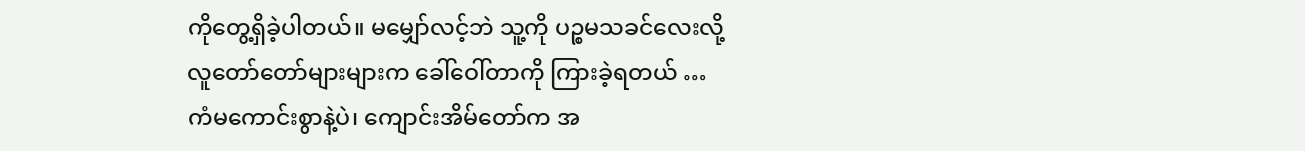ကိုတွေ့ရှိခဲ့ပါတယ်။ မမျှော်လင့်ဘဲ သူ့ကို ပဉ္စမသခင်လေးလို့ လူတော်တော်များများက ခေါ်ဝေါ်တာကို ကြားခဲ့ရတယ် … ကံမကောင်းစွာနဲ့ပဲ၊ ကျောင်းအိမ်တော်က အ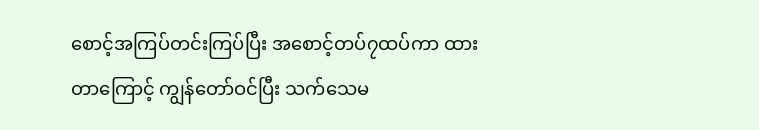စောင့်အကြပ်တင်းကြပ်ပြီး အစောင့်တပ်၇ထပ်ကာ ထားတာကြောင့် ကျွန်တော်ဝင်ပြီး သက်သေမ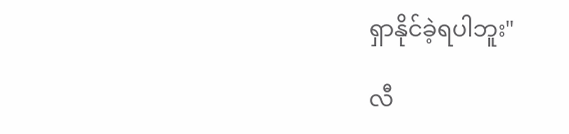ရှာနိုင်ခဲ့ရပါဘူး"

လီ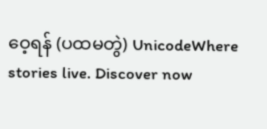ဝေ့ရန် (ပထမတွဲ) UnicodeWhere stories live. Discover now